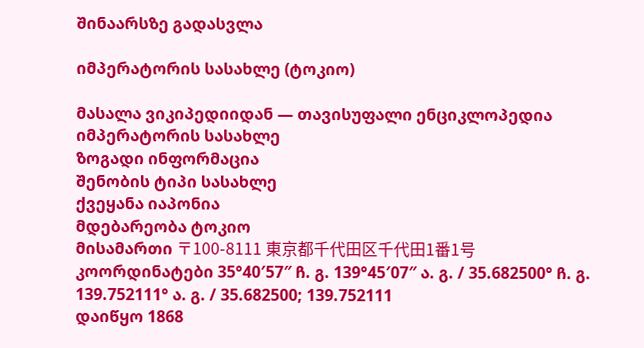შინაარსზე გადასვლა

იმპერატორის სასახლე (ტოკიო)

მასალა ვიკიპედიიდან — თავისუფალი ენციკლოპედია
იმპერატორის სასახლე
ზოგადი ინფორმაცია
შენობის ტიპი სასახლე
ქვეყანა იაპონია
მდებარეობა ტოკიო
მისამართი 〒100-8111 東京都千代田区千代田1番1号
კოორდინატები 35°40′57″ ჩ. გ. 139°45′07″ ა. გ. / 35.682500° ჩ. გ. 139.752111° ა. გ. / 35.682500; 139.752111
დაიწყო 1868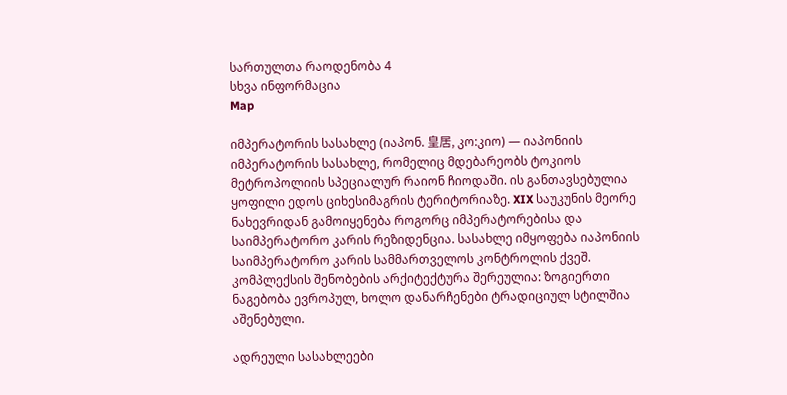სართულთა რაოდენობა 4
სხვა ინფორმაცია
Map

იმპერატორის სასახლე (იაპონ. 皇居, კო:კიო) — იაპონიის იმპერატორის სასახლე, რომელიც მდებარეობს ტოკიოს მეტროპოლიის სპეციალურ რაიონ ჩიოდაში. ის განთავსებულია ყოფილი ედოს ციხესიმაგრის ტერიტორიაზე. XIX საუკუნის მეორე ნახევრიდან გამოიყენება როგორც იმპერატორებისა და საიმპერატორო კარის რეზიდენცია. სასახლე იმყოფება იაპონიის საიმპერატორო კარის სამმართველოს კონტროლის ქვეშ. კომპლექსის შენობების არქიტექტურა შერეულია: ზოგიერთი ნაგებობა ევროპულ, ხოლო დანარჩენები ტრადიციულ სტილშია აშენებული.

ადრეული სასახლეები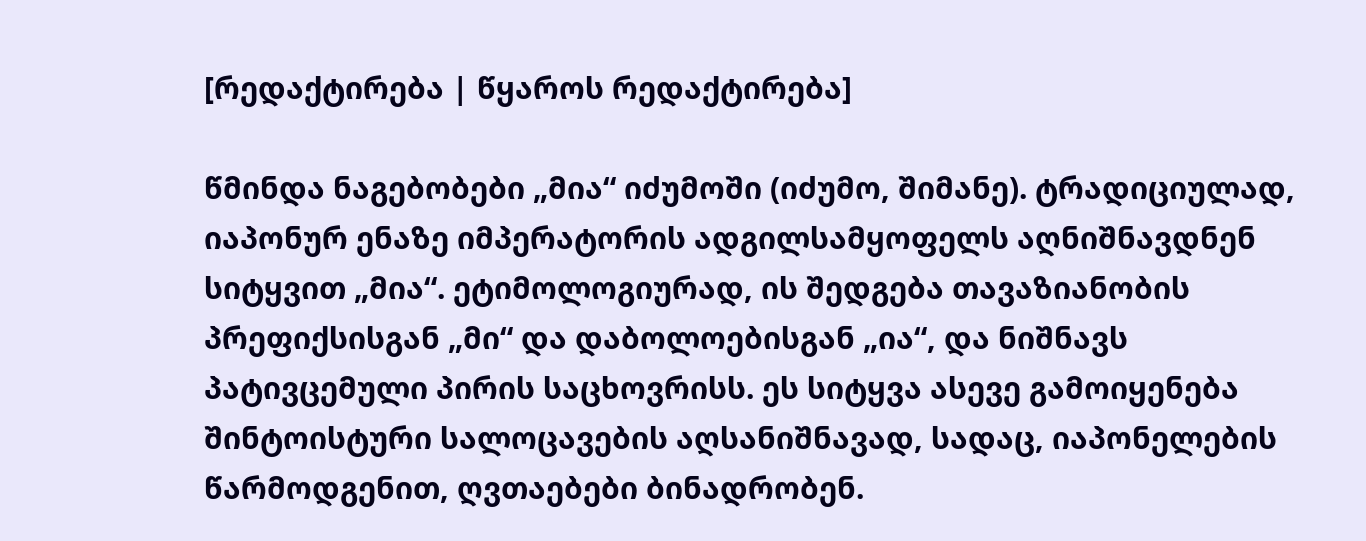[რედაქტირება | წყაროს რედაქტირება]

წმინდა ნაგებობები „მია“ იძუმოში (იძუმო, შიმანე). ტრადიციულად, იაპონურ ენაზე იმპერატორის ადგილსამყოფელს აღნიშნავდნენ სიტყვით „მია“. ეტიმოლოგიურად, ის შედგება თავაზიანობის პრეფიქსისგან „მი“ და დაბოლოებისგან „ია“, და ნიშნავს პატივცემული პირის საცხოვრისს. ეს სიტყვა ასევე გამოიყენება შინტოისტური სალოცავების აღსანიშნავად, სადაც, იაპონელების წარმოდგენით, ღვთაებები ბინადრობენ.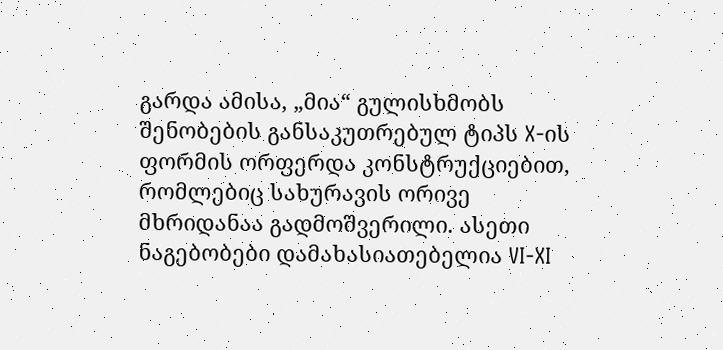გარდა ამისა, „მია“ გულისხმობს შენობების განსაკუთრებულ ტიპს X-ის ფორმის ორფერდა კონსტრუქციებით, რომლებიც სახურავის ორივე მხრიდანაა გადმოშვერილი. ასეთი ნაგებობები დამახასიათებელია VI-XI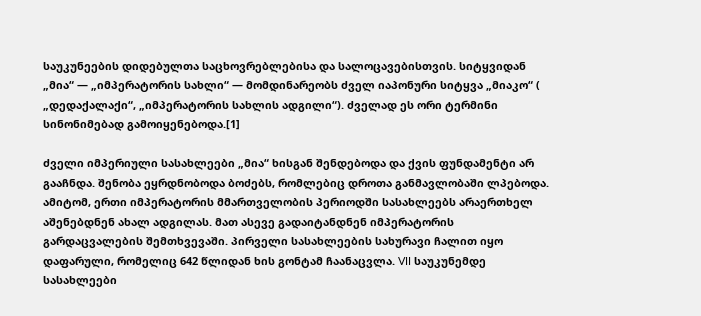საუკუნეების დიდებულთა საცხოვრებლებისა და სალოცავებისთვის. სიტყვიდან „მია“ — „იმპერატორის სახლი“ — მომდინარეობს ძველ იაპონური სიტყვა „მიაკო“ ( „დედაქალაქი“, „იმპერატორის სახლის ადგილი“). ძველად ეს ორი ტერმინი სინონიმებად გამოიყენებოდა.[1]

ძველი იმპერიული სასახლეები „მია“ ხისგან შენდებოდა და ქვის ფუნდამენტი არ გააჩნდა. შენობა ეყრდნობოდა ბოძებს, რომლებიც დროთა განმავლობაში ლპებოდა. ამიტომ, ერთი იმპერატორის მმართველობის პერიოდში სასახლეებს არაერთხელ აშენებდნენ ახალ ადგილას. მათ ასევე გადაიტანდნენ იმპერატორის გარდაცვალების შემთხვევაში. პირველი სასახლეების სახურავი ჩალით იყო დაფარული, რომელიც 642 წლიდან ხის გონტამ ჩაანაცვლა. VII საუკუნემდე სასახლეები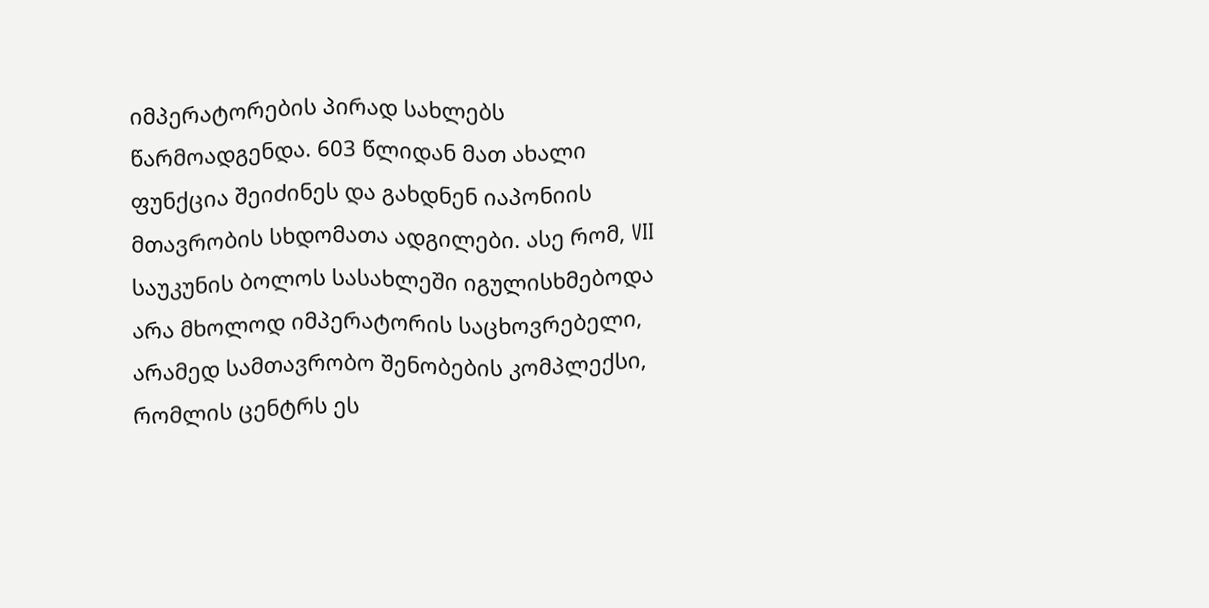იმპერატორების პირად სახლებს წარმოადგენდა. 603 წლიდან მათ ახალი ფუნქცია შეიძინეს და გახდნენ იაპონიის მთავრობის სხდომათა ადგილები. ასე რომ, VII საუკუნის ბოლოს სასახლეში იგულისხმებოდა არა მხოლოდ იმპერატორის საცხოვრებელი, არამედ სამთავრობო შენობების კომპლექსი, რომლის ცენტრს ეს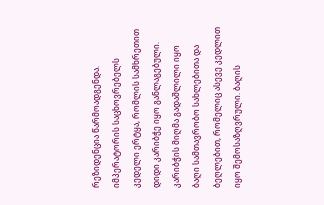რეზიდენცია წარმოადგენდა. იმპერატორის საცხოვრებელს კედელი ერტყა, რომლის სამხრეთით დიდი კარიბჭე იყო განლაგებული. კარიბჭის მიღმა გადაშლილი იყო ბაღი სამთავრობო სახლებითა და ბეღლებით, რომელიც ასევე კედლით იყო შემოსაზღვრული. ბაღის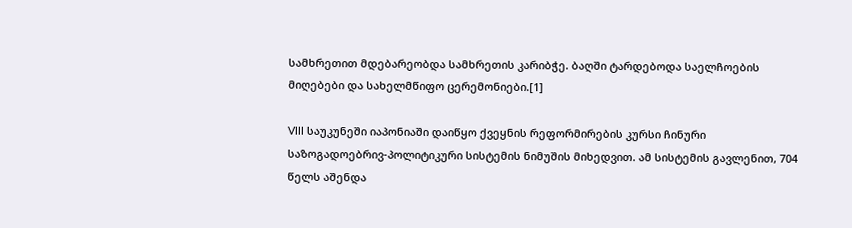სამხრეთით მდებარეობდა სამხრეთის კარიბჭე. ბაღში ტარდებოდა საელჩოების მიღებები და სახელმწიფო ცერემონიები.[1]

VIII საუკუნეში იაპონიაში დაიწყო ქვეყნის რეფორმირების კურსი ჩინური საზოგადოებრივ-პოლიტიკური სისტემის ნიმუშის მიხედვით. ამ სისტემის გავლენით, 704 წელს აშენდა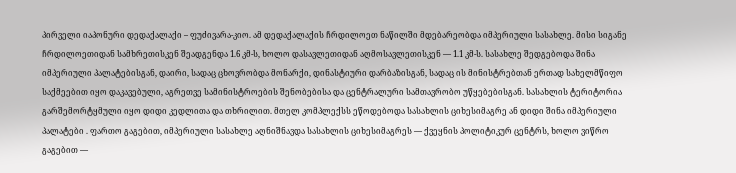პირველი იაპონური დედაქალაქი – ფუძივარა-კიო. ამ დედაქალაქის ჩრდილოეთ ნაწილში მდებარეობდა იმპერიული სასახლე. მისი სიგანე ჩრდილოეთიდან სამხრეთისკენ შეადგენდა 1.6 კმ-ს, ხოლო დასავლეთიდან აღმოსავლეთისკენ — 1.1 კმ-ს. სასახლე შედგებოდა შინა იმპერიული პალატებისგან, დაირი, სადაც ცხოვრობდა მონარქი, დინასტიური დარბაზისგან, სადაც ის მინისტრებთან ერთად სახელმწიფო საქმეებით იყო დაკავებული, აგრეთვე სამინისტროების შენობებისა და ცენტრალური სამთავრობო უწყებებისგან. სასახლის ტერიტორია გარშემორტყმული იყო დიდი კედლითა და თხრილით. მთელ კომპლექსს ეწოდებოდა სასახლის ციხესიმაგრე ან დიდი შინა იმპერიული პალატები . ფართო გაგებით, იმპერიული სასახლე აღნიშნავდა სასახლის ციხესიმაგრეს — ქვეყნის პოლიტიკურ ცენტრს, ხოლო ვიწრო გაგებით —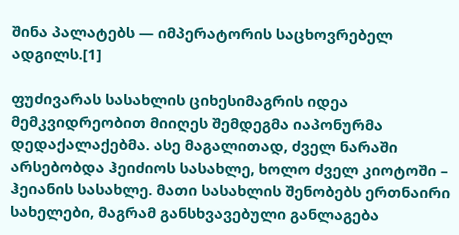შინა პალატებს — იმპერატორის საცხოვრებელ ადგილს.[1]

ფუძივარას სასახლის ციხესიმაგრის იდეა მემკვიდრეობით მიიღეს შემდეგმა იაპონურმა დედაქალაქებმა. ასე მაგალითად, ძველ ნარაში არსებობდა ჰეიძიოს სასახლე, ხოლო ძველ კიოტოში – ჰეიანის სასახლე. მათი სასახლის შენობებს ერთნაირი სახელები, მაგრამ განსხვავებული განლაგება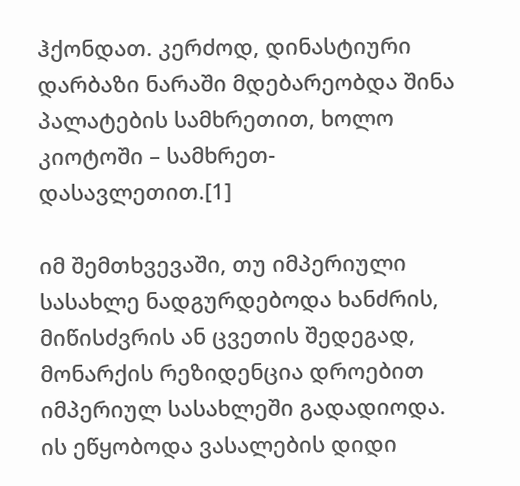ჰქონდათ. კერძოდ, დინასტიური დარბაზი ნარაში მდებარეობდა შინა პალატების სამხრეთით, ხოლო კიოტოში – სამხრეთ-დასავლეთით.[1]

იმ შემთხვევაში, თუ იმპერიული სასახლე ნადგურდებოდა ხანძრის, მიწისძვრის ან ცვეთის შედეგად, მონარქის რეზიდენცია დროებით იმპერიულ სასახლეში გადადიოდა. ის ეწყობოდა ვასალების დიდი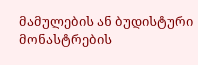მამულების ან ბუდისტური მონასტრების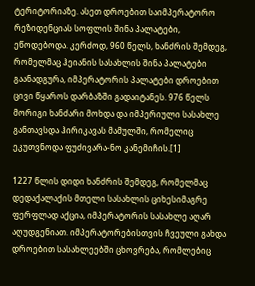ტერიტორიაზე. ასეთ დროებით საიმპერატორო რეზიდენციას სოფლის შინა პალატები, ეწოდებოდა. კერძოდ, 960 წელს, ხანძრის შემდეგ, რომელმაც ჰეიანის სასახლის შინა პალატები გაანადგურა, იმპერატორის პალატები დროებით ცივი წყაროს დარბაზში გადაიტანეს. 976 წელს მორიგი ხანძარი მოხდა და იმპერიული სასახლე განთავსდა ჰირიკავას მამულში, რომელიც ეკუთვნოდა ფუძივარა-ნო კანემიჩის.[1]

1227 წლის დიდი ხანძრის შემდეგ, რომელმაც დედაქალაქის მთელი სასახლის ციხესიმაგრე ფერფლად აქცია, იმპერატორის სასახლე აღარ აღუდგენიათ. იმპერატორებისთვის ჩვეული გახდა დროებით სასახლეებში ცხოვრება, რომლებიც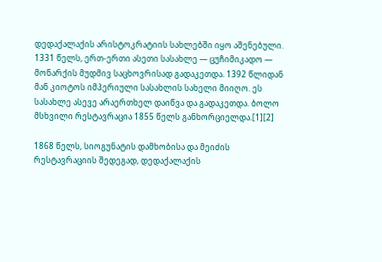დედაქალაქის არისტოკრატიის სახლებში იყო აშენებული. 1331 წელს, ერთ-ერთი ასეთი სასახლე — ცუჩიმიკადო — მონარქის მუდმივ საცხოვრისად გადაკეთდა. 1392 წლიდან მან კიოტოს იმპერიული სასახლის სახელი მიიღო. ეს სასახლე ასევე არაერთხელ დაიწვა და გადაკეთდა. ბოლო მსხვილი რესტავრაცია 1855 წელს განხორციელდა.[1][2]

1868 წელს, სიოგუნატის დამხობისა და მეიძის რესტავრაციის შედეგად, დედაქალაქის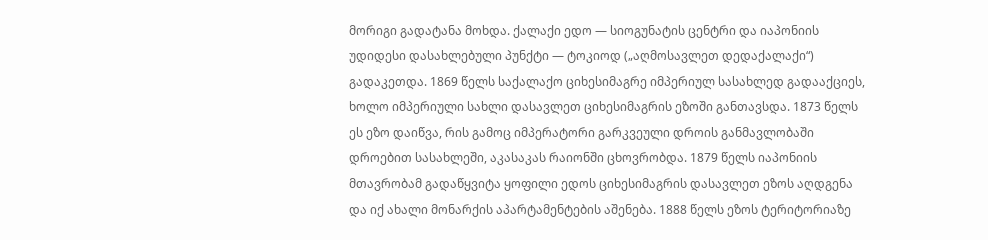მორიგი გადატანა მოხდა. ქალაქი ედო — სიოგუნატის ცენტრი და იაპონიის უდიდესი დასახლებული პუნქტი — ტოკიოდ („აღმოსავლეთ დედაქალაქი“) გადაკეთდა. 1869 წელს საქალაქო ციხესიმაგრე იმპერიულ სასახლედ გადააქციეს, ხოლო იმპერიული სახლი დასავლეთ ციხესიმაგრის ეზოში განთავსდა. 1873 წელს ეს ეზო დაიწვა, რის გამოც იმპერატორი გარკვეული დროის განმავლობაში დროებით სასახლეში, აკასაკას რაიონში ცხოვრობდა. 1879 წელს იაპონიის მთავრობამ გადაწყვიტა ყოფილი ედოს ციხესიმაგრის დასავლეთ ეზოს აღდგენა და იქ ახალი მონარქის აპარტამენტების აშენება. 1888 წელს ეზოს ტერიტორიაზე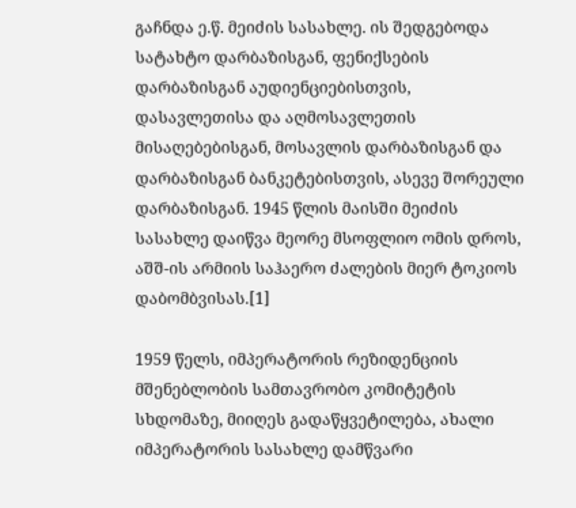გაჩნდა ე.წ. მეიძის სასახლე. ის შედგებოდა სატახტო დარბაზისგან, ფენიქსების დარბაზისგან აუდიენციებისთვის, დასავლეთისა და აღმოსავლეთის მისაღებებისგან, მოსავლის დარბაზისგან და დარბაზისგან ბანკეტებისთვის, ასევე შორეული დარბაზისგან. 1945 წლის მაისში მეიძის სასახლე დაიწვა მეორე მსოფლიო ომის დროს, აშშ-ის არმიის საჰაერო ძალების მიერ ტოკიოს დაბომბვისას.[1]

1959 წელს, იმპერატორის რეზიდენციის მშენებლობის სამთავრობო კომიტეტის სხდომაზე, მიიღეს გადაწყვეტილება, ახალი იმპერატორის სასახლე დამწვარი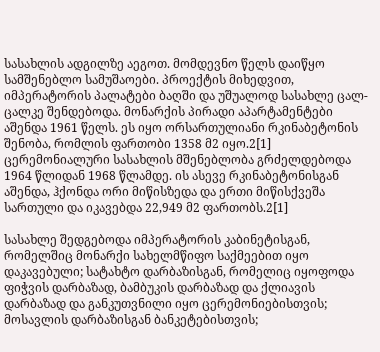სასახლის ადგილზე აეგოთ. მომდევნო წელს დაიწყო სამშენებლო სამუშაოები. პროექტის მიხედვით, იმპერატორის პალატები ბაღში და უშუალოდ სასახლე ცალ-ცალკე შენდებოდა. მონარქის პირადი აპარტამენტები აშენდა 1961 წელს. ეს იყო ორსართულიანი რკინაბეტონის შენობა, რომლის ფართობი 1358 მ2 იყო.2[1] ცერემონიალური სასახლის მშენებლობა გრძელდებოდა 1964 წლიდან 1968 წლამდე. ის ასევე რკინაბეტონისგან აშენდა, ჰქონდა ორი მიწისზედა და ერთი მიწისქვეშა სართული და იკავებდა 22,949 მ2 ფართობს.2[1]

სასახლე შედგებოდა იმპერატორის კაბინეტისგან, რომელშიც მონარქი სახელმწიფო საქმეებით იყო დაკავებული; სატახტო დარბაზისგან, რომელიც იყოფოდა ფიჭვის დარბაზად, ბამბუკის დარბაზად და ქლიავის დარბაზად და განკუთვნილი იყო ცერემონიებისთვის; მოსავლის დარბაზისგან ბანკეტებისთვის;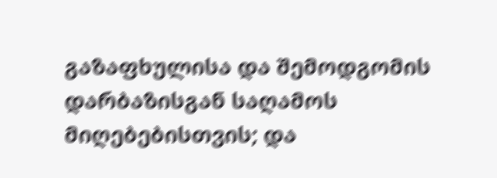გაზაფხულისა და შემოდგომის დარბაზისგან საღამოს მიღებებისთვის; და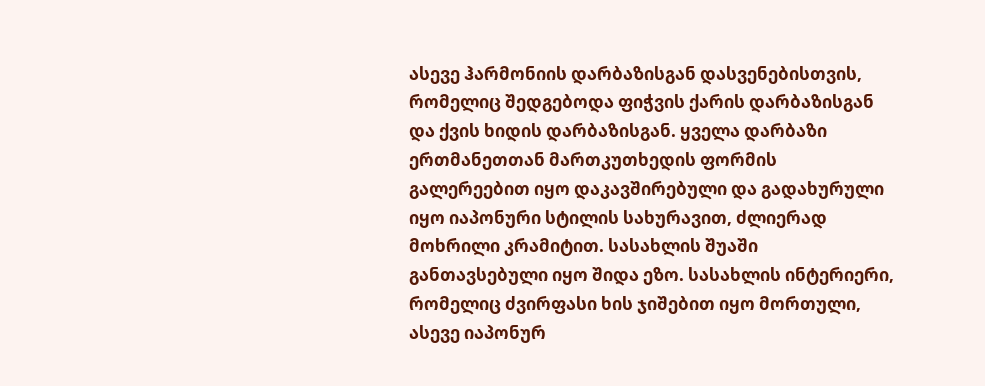ასევე ჰარმონიის დარბაზისგან დასვენებისთვის, რომელიც შედგებოდა ფიჭვის ქარის დარბაზისგან და ქვის ხიდის დარბაზისგან. ყველა დარბაზი ერთმანეთთან მართკუთხედის ფორმის გალერეებით იყო დაკავშირებული და გადახურული იყო იაპონური სტილის სახურავით, ძლიერად მოხრილი კრამიტით. სასახლის შუაში განთავსებული იყო შიდა ეზო. სასახლის ინტერიერი, რომელიც ძვირფასი ხის ჯიშებით იყო მორთული, ასევე იაპონურ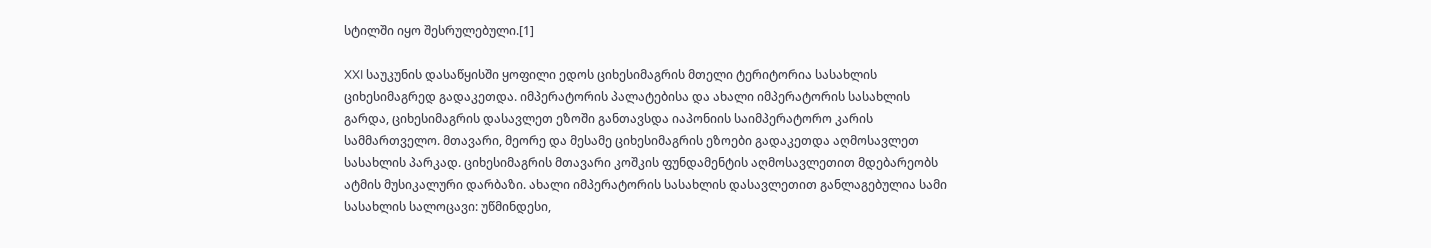სტილში იყო შესრულებული.[1]

XXI საუკუნის დასაწყისში ყოფილი ედოს ციხესიმაგრის მთელი ტერიტორია სასახლის ციხესიმაგრედ გადაკეთდა. იმპერატორის პალატებისა და ახალი იმპერატორის სასახლის გარდა, ციხესიმაგრის დასავლეთ ეზოში განთავსდა იაპონიის საიმპერატორო კარის სამმართველო. მთავარი, მეორე და მესამე ციხესიმაგრის ეზოები გადაკეთდა აღმოსავლეთ სასახლის პარკად. ციხესიმაგრის მთავარი კოშკის ფუნდამენტის აღმოსავლეთით მდებარეობს ატმის მუსიკალური დარბაზი. ახალი იმპერატორის სასახლის დასავლეთით განლაგებულია სამი სასახლის სალოცავი: უწმინდესი,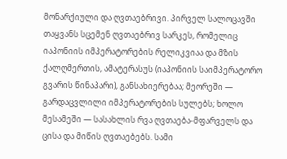მონარქიული და ღვთაებრივი. პირველ სალოცავში თაყვანს სცემენ ღვთაებრივ სარკეს, რომელიც იაპონიის იმპერატორების რელიკვიაა და მზის ქალღმერთის, ამატერასუს (იაპონიის საიმპერატორო გვარის წინაპარი), განსახიერებაა; მეორეში — გარდაცვლილი იმპერატორების სულებს; ხოლო მესამეში — სასახლის რვა ღვთაება-მფარველს და ცისა და მიწის ღვთაებებს. სამი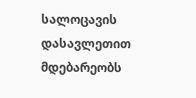სალოცავის დასავლეთით მდებარეობს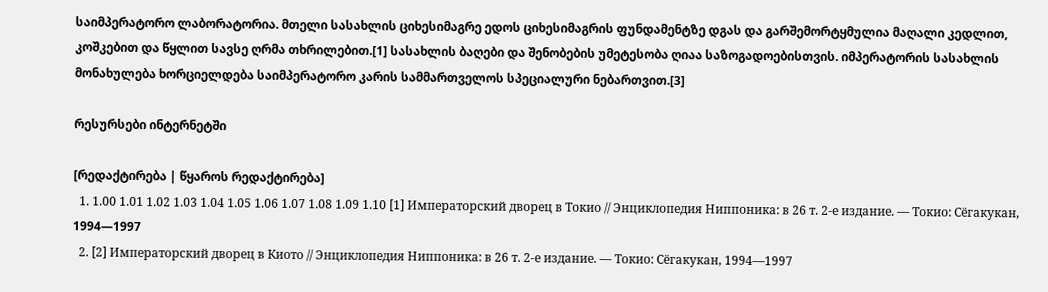საიმპერატორო ლაბორატორია. მთელი სასახლის ციხესიმაგრე ედოს ციხესიმაგრის ფუნდამენტზე დგას და გარშემორტყმულია მაღალი კედლით, კოშკებით და წყლით სავსე ღრმა თხრილებით.[1] სასახლის ბაღები და შენობების უმეტესობა ღიაა საზოგადოებისთვის. იმპერატორის სასახლის მონახულება ხორციელდება საიმპერატორო კარის სამმართველოს სპეციალური ნებართვით.[3]

რესურსები ინტერნეტში

[რედაქტირება | წყაროს რედაქტირება]
  1. 1.00 1.01 1.02 1.03 1.04 1.05 1.06 1.07 1.08 1.09 1.10 [1] Императорский дворец в Токио // Энциклопедия Ниппоника: в 26 т. 2-е издание. — Токио: Сёгакукан, 1994—1997
  2. [2] Императорский дворец в Киото // Энциклопедия Ниппоника: в 26 т. 2-е издание. — Токио: Сёгакукан, 1994—1997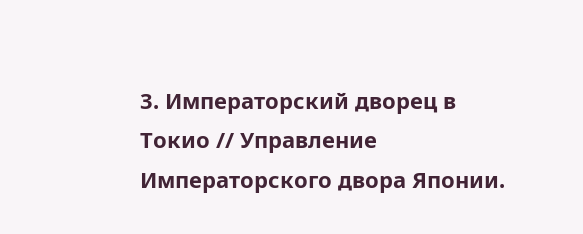3. Императорский дворец в Токио // Управление Императорского двора Японии.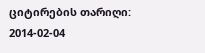ციტირების თარიღი: 2014-02-04